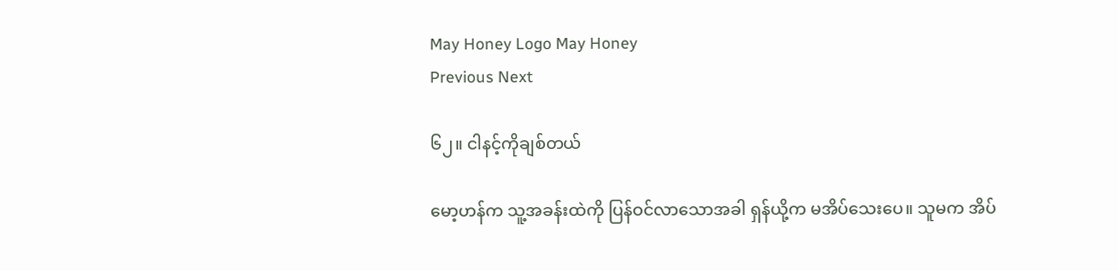May Honey Logo May Honey
Previous Next

၆၂။ ငါနင့်ကိုချစ်တယ်

မော့ဟန်က သူ့အခန်းထဲကို ပြန်ဝင်လာသောအခါ ရှန်ယို့က မအိပ်သေးပေ။ သူမက အိပ်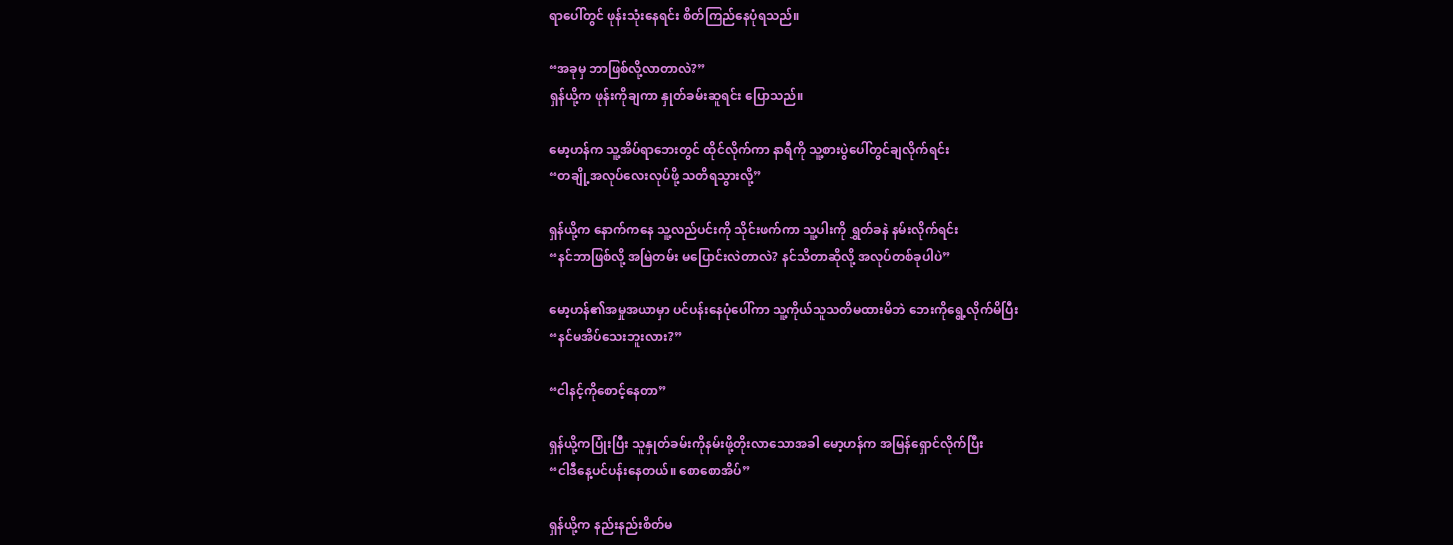ရာပေါ်တွင် ဖုန်းသုံးနေရင်း စိတ်ကြည်နေပုံရသည်။

“အခုမှ ဘာဖြစ်လို့လာတာလဲ?”
ရှန်ယို့က ဖုန်းကိုချကာ နှုတ်ခမ်းဆူရင်း ပြောသည်။

မော့ဟန်က သူ့အိပ်ရာဘေးတွင် ထိုင်လိုက်ကာ နာရီကို သူ့စားပွဲပေါ်တွင်ချလိုက်ရင်း
“တချို့အလုပ်လေးလုပ်ဖို့ သတိရသွားလို့”

ရှန်ယို့က နောက်ကနေ သူ့လည်ပင်းကို သိုင်းဖက်ကာ သူ့ပါးကို ရွှတ်ခနဲ နမ်းလိုက်ရင်း
“နင်ဘာဖြစ်လို့ အမြဲတမ်း မပြောင်းလဲတာလဲ? နင်သိတာဆိုလို့ အလုပ်တစ်ခုပါပဲ”

မော့ဟန်၏အမှုအယာမှာ ပင်ပန်းနေပုံပေါ်ကာ သူ့ကိုယ်သူသတိမထားမိဘဲ ဘေးကိုရွေ့လိုက်မိပြီး
“နင်မအိပ်သေးဘူးလား?”

“ငါနင့်ကိုစောင့်နေတာ”

ရှန်ယို့ကပြုံးပြီး သူနှုတ်ခမ်းကိုနမ်းဖို့တိုးလာသောအခါ မော့ဟန်က အမြန်ရှောင်လိုက်ပြီး
“ငါဒီနေ့ပင်ပန်းနေတယ်။ စောစောအိပ်”

ရှန်ယို့က နည်းနည်းစိတ်မ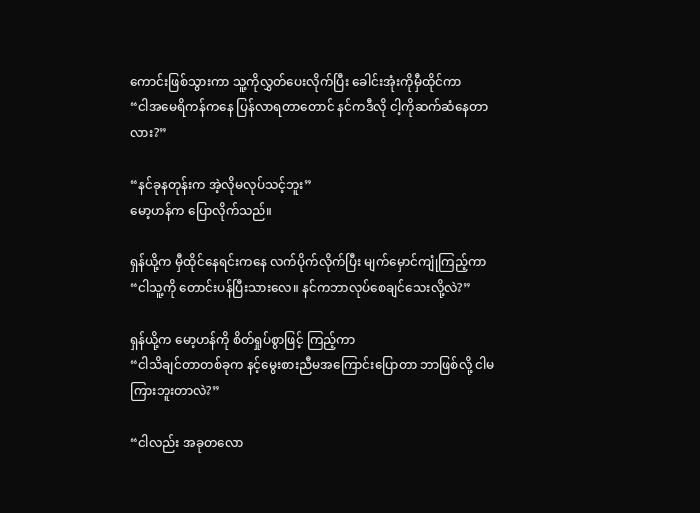ကောင်းဖြစ်သွားကာ သူ့ကိုလွှတ်ပေးလိုက်ပြီး ခေါင်းအုံးကိုမှီထိုင်ကာ
“ငါအမေရိကန်ကနေ ပြန်လာရတာတောင် နင်ကဒီလို ငါ့ကိုဆက်ဆံနေတာလား?”

“နင်ခုနတုန်းက အဲ့လိုမလုပ်သင့်ဘူး”
မော့ဟန်က ပြောလိုက်သည်။

ရှန်ယို့က မှီထိုင်နေရင်းကနေ လက်ပိုက်လိုက်ပြီး မျက်မှောင်ကျုံကြည့်ကာ
“ငါသူ့ကို တောင်းပန်ပြီးသားလေ။ နင်ကဘာလုပ်စေချင်သေးလို့လဲ?”

ရှန်ယို့က မော့ဟန်ကို စိတ်ရှုပ်စွာဖြင့် ကြည့်ကာ
“ငါသိချင်တာတစ်ခုက နင့်မွေးစားညီမအကြောင်းပြောတာ ဘာဖြစ်လို့ ငါမကြားဘူးတာလဲ?”

“ငါလည်း အခုတလော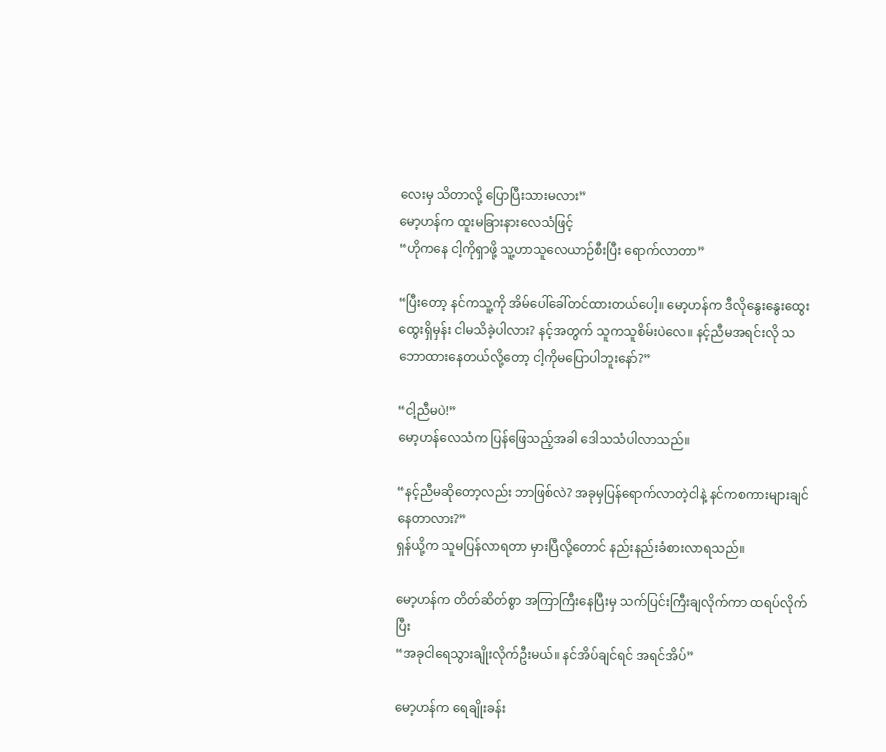လေးမှ သိတာလို့ ပြောပြီးသားမလား”
မော့ဟန်က ထူးမခြားနားလေသံဖြင့်
“ဟိုကနေ ငါ့ကိုရှာဖို့ သူ့ဟာသူလေယာဉ်စီးပြီး ရောက်လာတာ”

“ပြီးတော့ နင်ကသူ့ကို အိမ်ပေါ်ခေါ်တင်ထားတယ်ပေါ့။ မော့ဟန်က ဒီလိုနွေးနွေးထွေးထွေးရှိမှန်း ငါမသိခဲ့ပါလား? နင့်အတွက် သူကသူစိမ်းပဲလေ။ နင့်ညီမအရင်းလို သဘောထားနေတယ်လို့တော့ ငါ့ကိုမပြောပါဘူးနော်?”

“ငါ့ညီမပဲ!”
မော့ဟန်လေသံက ပြန်ဖြေသည့်အခါ ဒေါသသံပါလာသည်။

“နင့်ညီမဆိုတော့လည်း ဘာဖြစ်လဲ? အခုမှပြန်ရောက်လာတဲ့ငါနဲ့ နင်ကစကားများချင်နေတာလား?”
ရှန်ယို့က သူမပြန်လာရတာ မှားပြီလို့တောင် နည်းနည်းခံစားလာရသည်။

မော့ဟန်က တိတ်ဆိတ်စွာ အကြာကြီးနေပြီးမှ သက်ပြင်းကြီးချလိုက်ကာ ထရပ်လိုက်ပြီး
“အခုငါရေသွားချိုးလိုက်ဦးမယ်။ နင်အိပ်ချင်ရင် အရင်အိပ်”

မော့ဟန်က ရေချိုးခန်း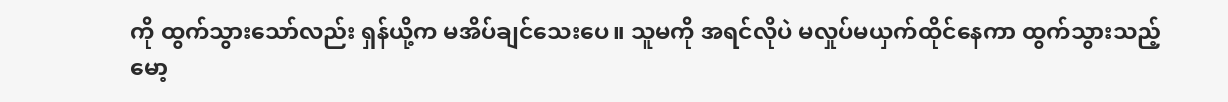ကို ထွက်သွားသော်လည်း ရှန်ယို့က မအိပ်ချင်သေးပေ။ သူမကို အရင်လိုပဲ မလှုပ်မယှက်ထိုင်နေကာ ထွက်သွားသည့် မော့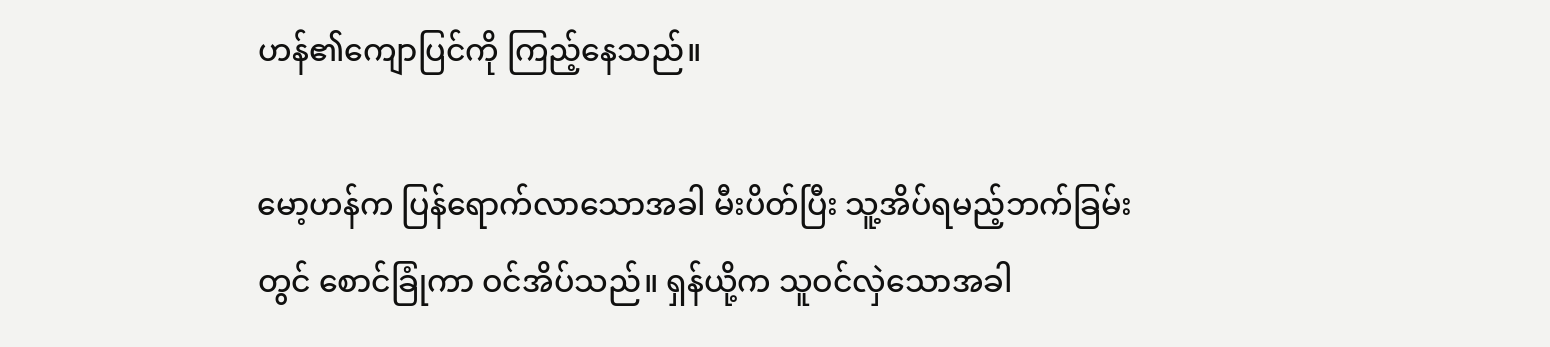ဟန်၏ကျောပြင်ကို ကြည့်နေသည်။

မော့ဟန်က ပြန်ရောက်လာသောအခါ မီးပိတ်ပြီး သူ့အိပ်ရမည့်ဘက်ခြမ်းတွင် စောင်ခြုံကာ ဝင်အိပ်သည်။ ရှန်ယို့က သူဝင်လှဲသောအခါ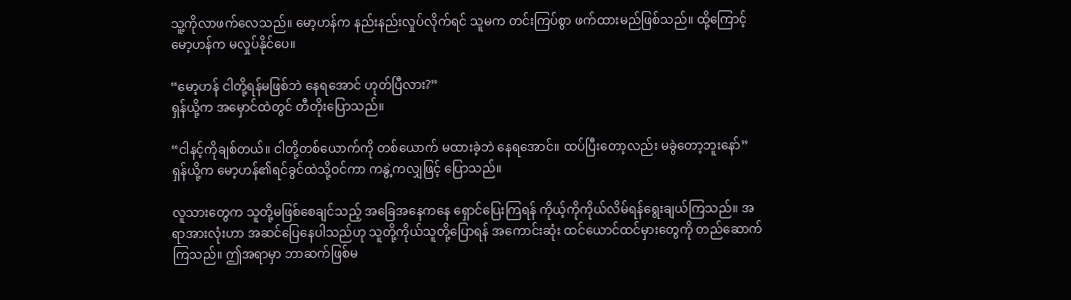သူ့ကိုလာဖက်လေသည်။ မော့ဟန်က နည်းနည်းလှုပ်လိုက်ရင် သူမက တင်းကြပ်စွာ ဖက်ထားမည်ဖြစ်သည်။ ထို့ကြောင့် မော့ဟန်က မလှုပ်နိုင်ပေ။

“မော့ဟန် ငါတို့ရန်မဖြစ်ဘဲ နေရအောင် ဟုတ်ပြီလား?”
ရှန်ယို့က အမှောင်ထဲတွင် တီတိုးပြောသည်။

“ငါနင့်ကိုချစ်တယ်။ ငါတို့တစ်ယောက်ကို တစ်ယောက် မထားခဲ့ဘဲ နေရအောင်။ ထပ်ပြီးတော့လည်း မခွဲတော့ဘူးနော်”
ရှန်ယို့က မော့ဟန်၏ရင်ခွင်ထဲသို့ဝင်ကာ ကနွဲ့ကလျှဖြင့် ပြောသည်။

လူသားတွေက သူတို့မဖြစ်စေချင်သည့် အခြေအနေကနေ ရှောင်ပြေးကြရန် ကိုယ့်ကိုကိုယ်လိမ်ရန်ရွေးချယ်ကြသည်။ အရာအားလုံးဟာ အဆင်ပြေနေပါသည်ဟု သူတို့ကိုယ်သူတို့ပြောရန် အကောင်းဆုံး ထင်ယောင်ထင်မှားတွေကို တည်ဆောက်ကြသည်။ ဤအရာမှာ ဘာဆက်ဖြစ်မ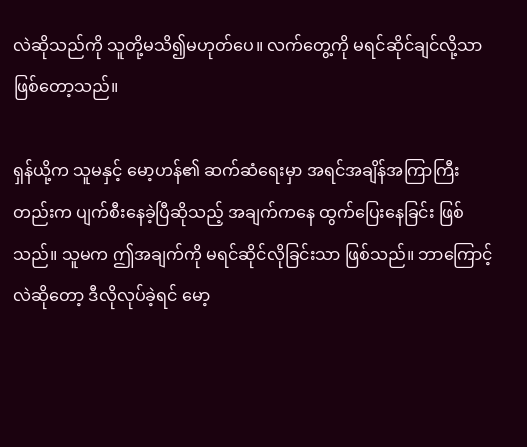လဲဆိုသည်ကို သူတို့မသိ၍မဟုတ်ပေ။ လက်တွေ့ကို မရင်ဆိုင်ချင်လို့သာ ဖြစ်တော့သည်။

ရှန်ယို့က သူမနှင့် မော့ဟန်၏ ဆက်ဆံရေးမှာ အရင်အချိန်အကြာကြီးတည်းက ပျက်စီးနေခဲ့ပြီဆိုသည့် အချက်ကနေ ထွက်ပြေးနေခြင်း ဖြစ်သည်။ သူမက ဤအချက်ကို မရင်ဆိုင်လိုခြင်းသာ ဖြစ်သည်။ ဘာကြောင့်လဲဆိုတော့ ဒီလိုလုပ်ခဲ့ရင် မော့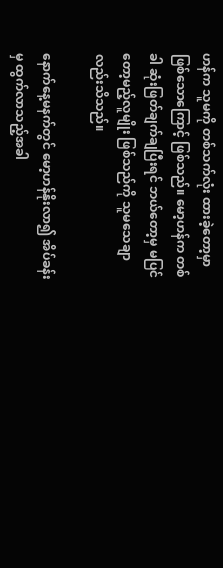ဟန်က သူမကို တစ်သက်လုံး ထားခဲ့တော့မှာ ဖြစ်သောကြောင့် ဖြစ်သည်။ မော့ဟန်က တစ်ခါ ဆုံးဖြတ်ချက်ချပြီးရင် ဘယ်တော့မှ မပြင်တော့မည့်လူမျိုး ဖြစ်သည်ကို သူမသေချာလည်းသိသည်။

နောက်နေ့မနက်တွင် မော့ဟန်နိုးလာ၍ အိပ်ခန်းမှ ထွက်လာသည့်အခါ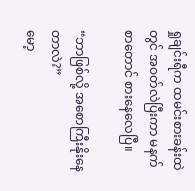ရှုချင်းရီက ထမင်းစားခန်းထဲတွင် အဝတ်လဲပြီးကာ မနက်စာတောင် စားနေလေပြီ။

“ဘာဖြစ်လို့ အစောကြီးနိုးနေတာလဲ?”
မော့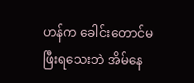ဟန်က ခေါင်းတောင်မဖြီးရသေးဘဲ အိမ်နေ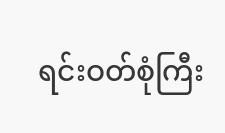ရင်းဝတ်စုံကြီး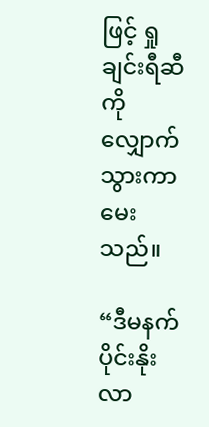ဖြင့် ရှုချင်းရီဆီကို လျှောက်သွားကာ မေးသည်။

“ဒီမနက်ပိုင်းနိုးလာ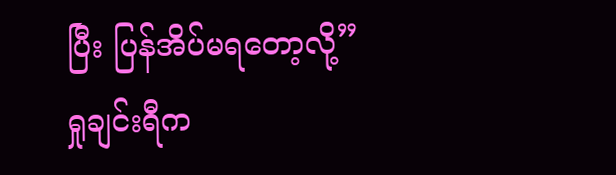ပြီး ပြန်အိပ်မရတော့လို့”
ရှုချင်းရီက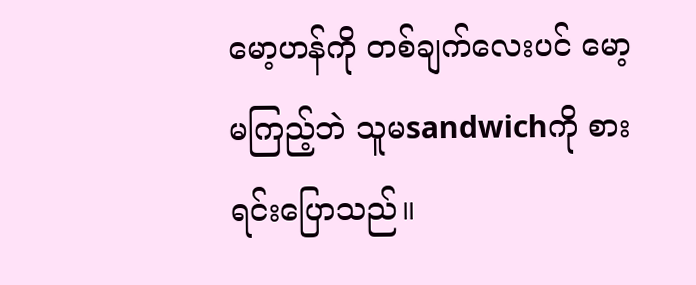မော့ဟန်ကို တစ်ချက်လေးပင် မော့မကြည့်ဘဲ သူမsandwichကို စားရင်းပြောသည်။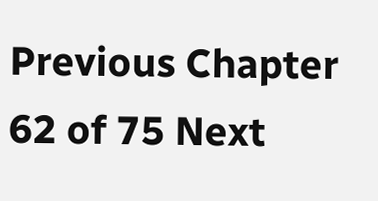Previous Chapter 62 of 75 Next